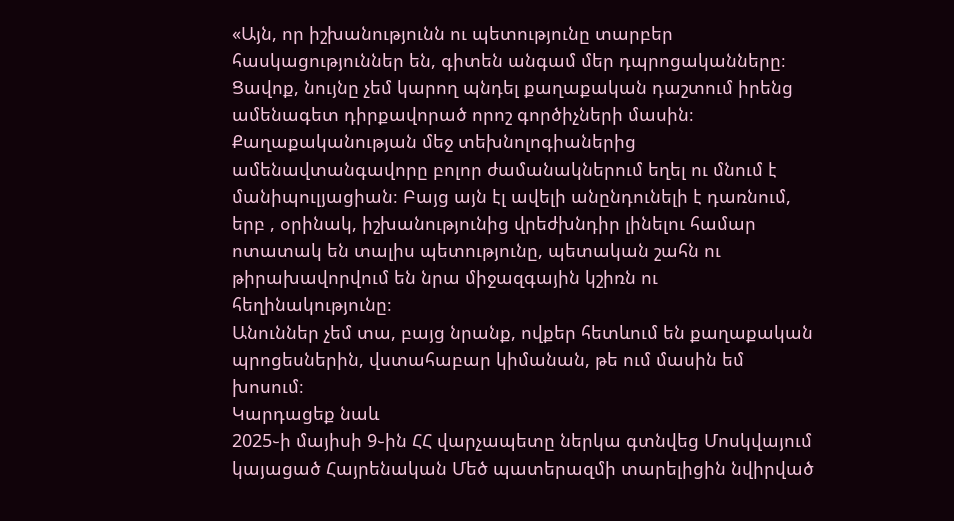«Այն, որ իշխանությունն ու պետությունը տարբեր հասկացություններ են, գիտեն անգամ մեր դպրոցականները։
Ցավոք, նույնը չեմ կարող պնդել քաղաքական դաշտում իրենց ամենագետ դիրքավորած որոշ գործիչների մասին։
Քաղաքականության մեջ տեխնոլոգիաներից ամենավտանգավորը բոլոր ժամանակներում եղել ու մնում է մանիպուլյացիան։ Բայց այն էլ ավելի անընդունելի է դառնում, երբ , օրինակ, իշխանությունից վրեժխնդիր լինելու համար ոտատակ են տալիս պետությունը, պետական շահն ու թիրախավորվում են նրա միջազգային կշիռն ու հեղինակությունը։
Անուններ չեմ տա, բայց նրանք, ովքեր հետևում են քաղաքական պրոցեսներին, վստահաբար կիմանան, թե ում մասին եմ խոսում։
Կարդացեք նաև
2025֊ի մայիսի 9֊ին ՀՀ վարչապետը ներկա գտնվեց Մոսկվայում կայացած Հայրենական Մեծ պատերազմի տարելիցին նվիրված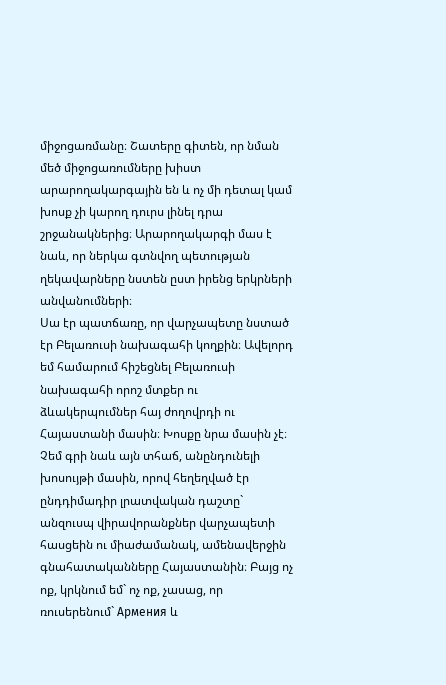միջոցառմանը։ Շատերը գիտեն, որ նման մեծ միջոցառումները խիստ արարողակարգային են և ոչ մի դետալ կամ խոսք չի կարող դուրս լինել դրա շրջանակներից։ Արարողակարգի մաս է նաև, որ ներկա գտնվող պետության ղեկավարները նստեն ըստ իրենց երկրների անվանումների։
Սա էր պատճառը, որ վարչապետը նստած էր Բելառուսի նախագահի կողքին։ Ավելորդ եմ համարում հիշեցնել Բելառուսի նախագահի որոշ մտքեր ու ձևակերպումներ հայ ժողովրդի ու Հայաստանի մասին։ Խոսքը նրա մասին չէ։ Չեմ գրի նաև այն տհաճ, անընդունելի խոսույթի մասին, որով հեղեղված էր ընդդիմադիր լրատվական դաշտը` անզուսպ վիրավորանքներ վարչապետի հասցեին ու միաժամանակ, ամենավերջին գնահատականները Հայաստանին։ Բայց ոչ ոք, կրկնում եմ` ոչ ոք, չասաց, որ ռուսերենում` Армения և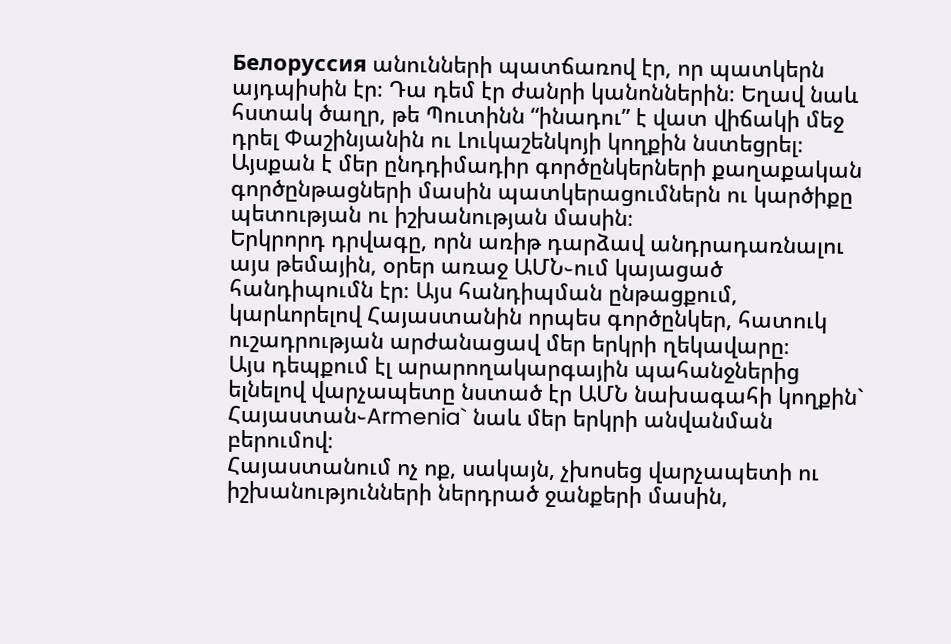Белоруссия անունների պատճառով էր, որ պատկերն այդպիսին էր։ Դա դեմ էր ժանրի կանոններին։ Եղավ նաև հստակ ծաղր, թե Պուտինն “ինադու” է վատ վիճակի մեջ դրել Փաշինյանին ու Լուկաշենկոյի կողքին նստեցրել։ Այսքան է մեր ընդդիմադիր գործընկերների քաղաքական գործընթացների մասին պատկերացումներն ու կարծիքը պետության ու իշխանության մասին։
Երկրորդ դրվագը, որն առիթ դարձավ անդրադառնալու այս թեմային, օրեր առաջ ԱՄՆ֊ում կայացած հանդիպումն էր։ Այս հանդիպման ընթացքում, կարևորելով Հայաստանին որպես գործընկեր, հատուկ ուշադրության արժանացավ մեր երկրի ղեկավարը։
Այս դեպքում էլ արարողակարգային պահանջներից ելնելով վարչապետը նստած էր ԱՄՆ նախագահի կողքին` Հայաստան֊Armenia` նաև մեր երկրի անվանման բերումով։
Հայաստանում ոչ ոք, սակայն, չխոսեց վարչապետի ու իշխանությունների ներդրած ջանքերի մասին,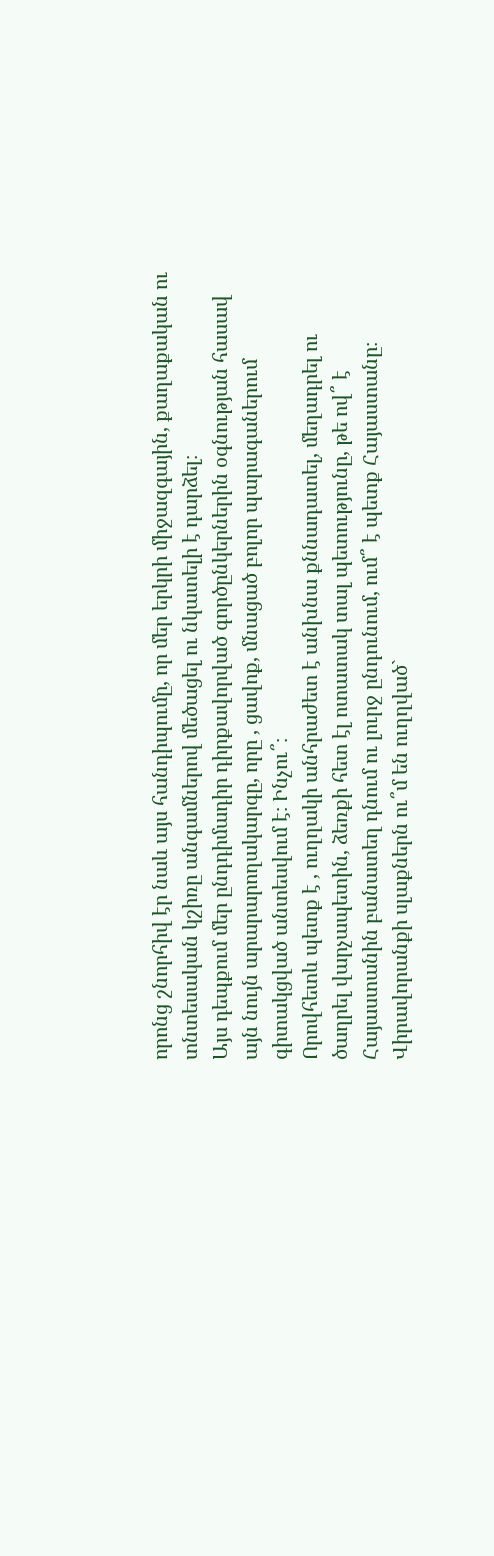որոնց շնորհիվ էր նաև այս հանդիպումը, որ մեր երկրի միջազգային, քաղաքական ու տնտեսական կշիռը անգամներով մեծացել ու նկատելի է դարձել։
Այս դեպքում մեր ընդդիմադիր դիրքավորված գործընկերներին օգնության հասավ այն նույն արարարողակարգը, որը , ցավոք, մնացած բոլոր պարագաներում գիտակցված անտեսվում է։ Ինչու՞։
Որովհետև պետք է , ուղղակի անհրաժետ է անխնա քննադատել, մեղադրել ու ծաղրել վարչապետին, ձեռքի հետ էլ ոտատակ տալ պետությունը, թե ով՞ է Հայաստանին բանատեղ դնում ու լուրջ ընդունում, ում՞ է պետք Հայաստանը։ Վիրավորանքի սլաքներն ու՞մ են ուղղված`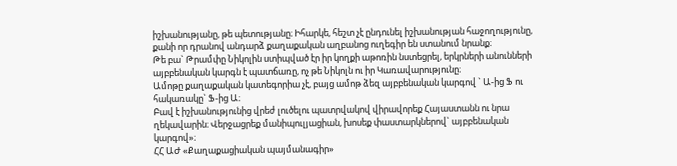իշխանությանը, թե պետությանը։ Իհարկե, հեշտ չէ ընդունել իշխանության հաջողությունը, քանի որ դրանով անդարձ քաղաքական աղբանոց ուղեգիր են ստանում նրանք։
Թե բա` Թրամփը Նիկոլին ստիպված էր իր կողքի աթոռին նստեցրել, երկրների անունների այբբենական կարգն է պատճառը, ոչ թե Նիկոլն ու իր Կառավարությունը։
Ամոթը քաղաքական կատեգորիա չէ, բայց ամոթ ձեզ այբբենական կարգով ` Ա-ից Ֆ ու հակառակը` Ֆ-ից Ա։
Բավ է իշխանությունից վրեժ լուծելու պատրվակով վիրավորեք Հայաստանն ու նրա ղեկավարին։ Վերջացրեք մանիպուլյացիան, խոսեք փաստարկներով` այբբենական կարգով»։
ՀՀ ԱԺ «Քաղաքացիական պայմանագիր»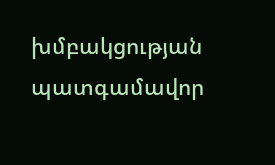խմբակցության պատգամավոր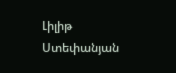Լիլիթ Ստեփանյան